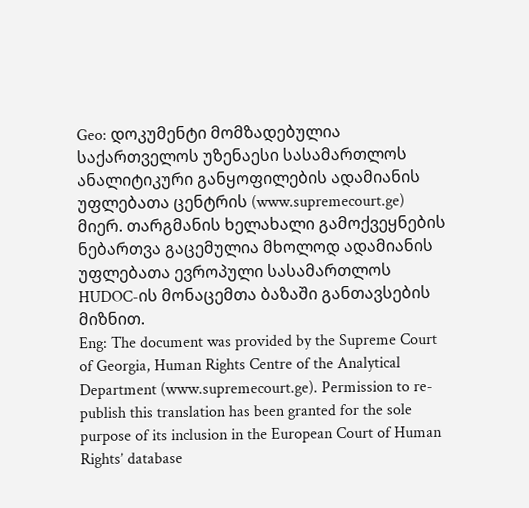Geo: დოკუმენტი მომზადებულია საქართველოს უზენაესი სასამართლოს ანალიტიკური განყოფილების ადამიანის უფლებათა ცენტრის (www.supremecourt.ge) მიერ. თარგმანის ხელახალი გამოქვეყნების ნებართვა გაცემულია მხოლოდ ადამიანის უფლებათა ევროპული სასამართლოს HUDOC-ის მონაცემთა ბაზაში განთავსების მიზნით.
Eng: The document was provided by the Supreme Court of Georgia, Human Rights Centre of the Analytical Department (www.supremecourt.ge). Permission to re-publish this translation has been granted for the sole purpose of its inclusion in the European Court of Human Rights’ database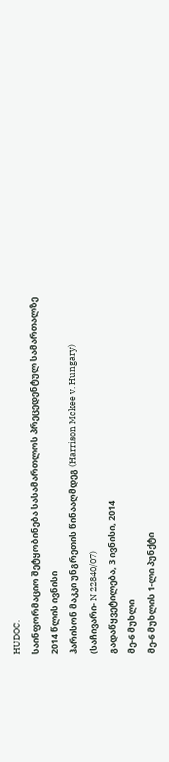HUDOC.
საინფორმაციო შეტყობინება სასამართლოს პრეცედენტულ სამართალზე
2014 წლის ივნისი
ჰარისონ მაკკი უნგრეთის წინააღმდეგ (Harrison Mckee v. Hungary)
(საჩივარი- N 22840/07)
გადაწყვეტილება, 3 ივნისი, 2014
მე-6 მუხლი
მე-6 მუხლის 1-ლი პუნქტი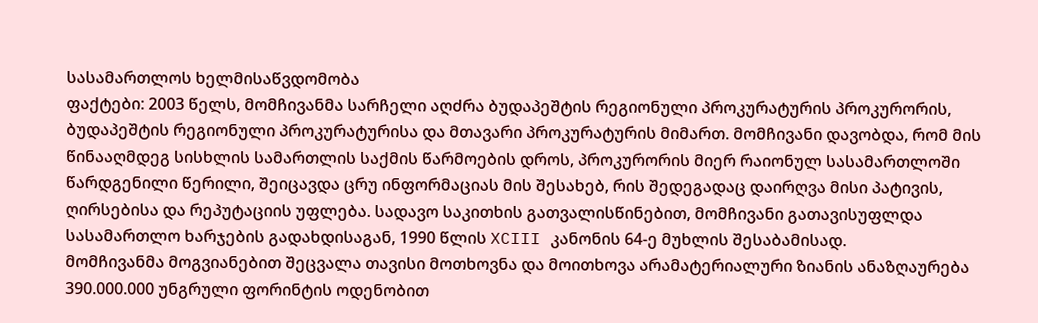სასამართლოს ხელმისაწვდომობა
ფაქტები: 2003 წელს, მომჩივანმა სარჩელი აღძრა ბუდაპეშტის რეგიონული პროკურატურის პროკურორის, ბუდაპეშტის რეგიონული პროკურატურისა და მთავარი პროკურატურის მიმართ. მომჩივანი დავობდა, რომ მის წინააღმდეგ სისხლის სამართლის საქმის წარმოების დროს, პროკურორის მიერ რაიონულ სასამართლოში წარდგენილი წერილი, შეიცავდა ცრუ ინფორმაციას მის შესახებ, რის შედეგადაც დაირღვა მისი პატივის, ღირსებისა და რეპუტაციის უფლება. სადავო საკითხის გათვალისწინებით, მომჩივანი გათავისუფლდა სასამართლო ხარჯების გადახდისაგან, 1990 წლის XCIII კანონის 64-ე მუხლის შესაბამისად.
მომჩივანმა მოგვიანებით შეცვალა თავისი მოთხოვნა და მოითხოვა არამატერიალური ზიანის ანაზღაურება 390.000.000 უნგრული ფორინტის ოდენობით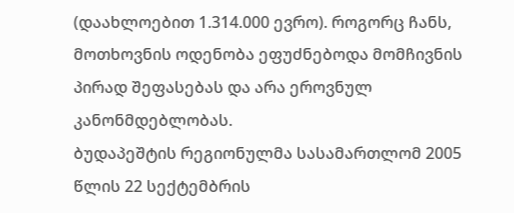(დაახლოებით 1.314.000 ევრო). როგორც ჩანს, მოთხოვნის ოდენობა ეფუძნებოდა მომჩივნის პირად შეფასებას და არა ეროვნულ კანონმდებლობას.
ბუდაპეშტის რეგიონულმა სასამართლომ 2005 წლის 22 სექტემბრის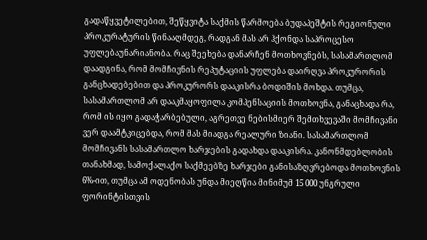გადაწყვეტილებით, შეწყვიტა საქმის წარმოება ბუდაპეშტის რეგიონული პროკურატურის წინააღმდეგ, რადგან მას არ ჰქონდა საპროცესო უფლებაუნარიანობა. რაც შეეხება დანარჩენ მოთხოვნებს, სასამართლომ დაადგინა, რომ მომჩივნის რეპუტაციის უფლება დაირღვა პროკურორის განცხადებებით და პროკურორს დააკისრა ბოდიშის მოხდა. თუმცა, სასამართლომ არ დააკმაყოფილა კომპენსაციის მოთხოვნა, განაცხადა რა, რომ ის იყო გადაჭარბებული, აგრეთვე ნებისმიერ შემთხვევაში მომჩივანი ვერ დაამტკიცებდა, რომ მას მიადგა რეალური ზიანი. სასამართლომ მომჩივანს სასამართლო ხარჯების გადახდა დააკისრა. კანონმდებლობის თანახმად, სამოქალაქო საქმეებზე ხარჯები განისაზღვრებოდა მოთხოვნის 6%-ით, თუმცა ამ ოდენობას უნდა მიეღწია მინიმუმ 15 000 უნგრული ფორინტისთვის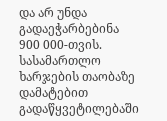და არ უნდა გადაეჭარბებინა 900 000-თვის.
სასამართლო ხარჯების თაობაზე დამატებით გადაწყვეტილებაში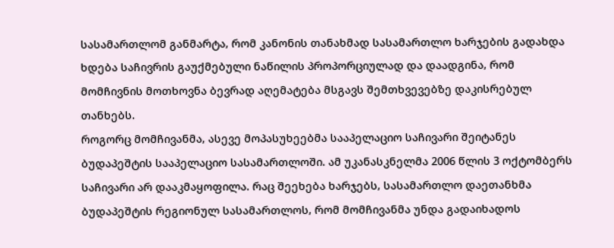სასამართლომ განმარტა, რომ კანონის თანახმად სასამართლო ხარჯების გადახდა ხდება საჩივრის გაუქმებული ნაწილის პროპორციულად და დაადგინა, რომ მომჩივნის მოთხოვნა ბევრად აღემატება მსგავს შემთხვევებზე დაკისრებულ თანხებს.
როგორც მომჩივანმა, ასევე მოპასუხეებმა სააპელაციო საჩივარი შეიტანეს ბუდაპეშტის სააპელაციო სასამართლოში. ამ უკანასკნელმა 2006 წლის 3 ოქტომბერს საჩივარი არ დააკმაყოფილა. რაც შეეხება ხარჯებს, სასამართლო დაეთანხმა ბუდაპეშტის რეგიონულ სასამართლოს, რომ მომჩივანმა უნდა გადაიხადოს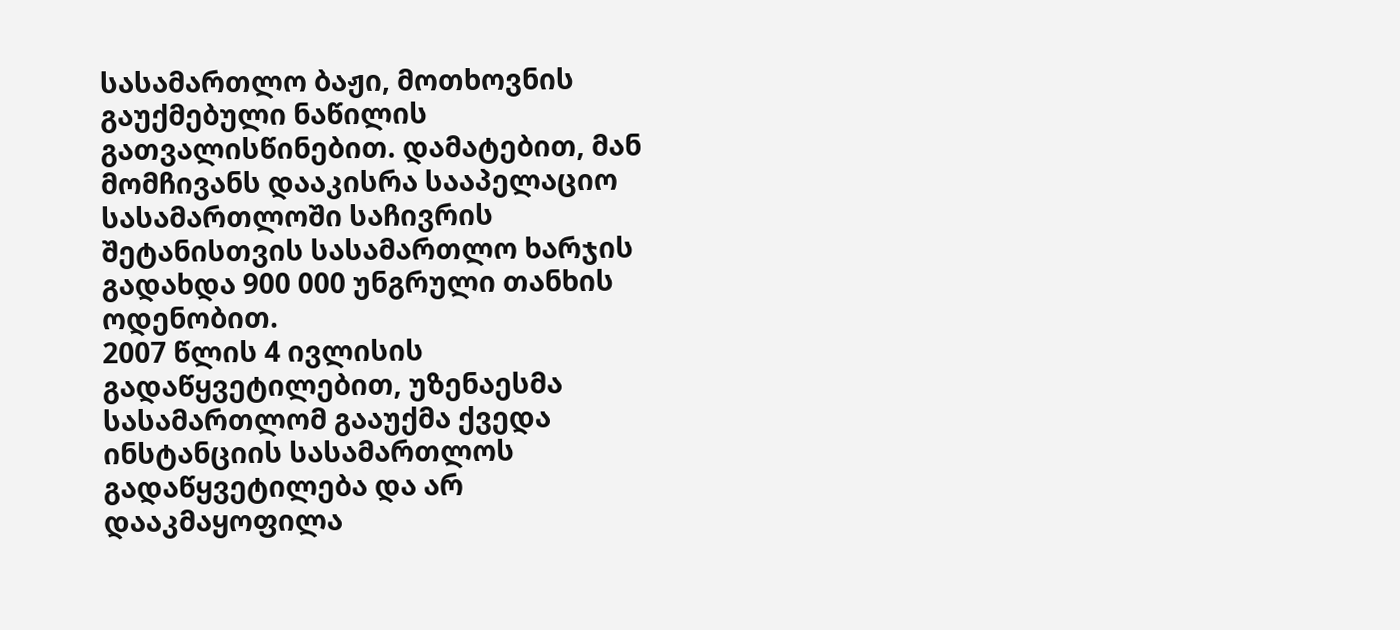სასამართლო ბაჟი, მოთხოვნის გაუქმებული ნაწილის გათვალისწინებით. დამატებით, მან მომჩივანს დააკისრა სააპელაციო სასამართლოში საჩივრის შეტანისთვის სასამართლო ხარჯის გადახდა 900 000 უნგრული თანხის ოდენობით.
2007 წლის 4 ივლისის გადაწყვეტილებით, უზენაესმა სასამართლომ გააუქმა ქვედა ინსტანციის სასამართლოს გადაწყვეტილება და არ დააკმაყოფილა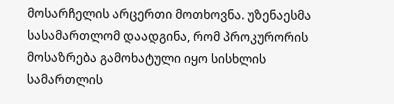მოსარჩელის არცერთი მოთხოვნა. უზენაესმა სასამართლომ დაადგინა, რომ პროკურორის მოსაზრება გამოხატული იყო სისხლის სამართლის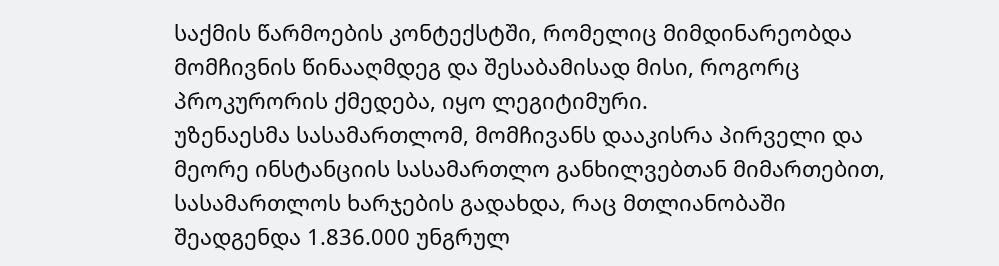საქმის წარმოების კონტექსტში, რომელიც მიმდინარეობდა მომჩივნის წინააღმდეგ და შესაბამისად მისი, როგორც პროკურორის ქმედება, იყო ლეგიტიმური.
უზენაესმა სასამართლომ, მომჩივანს დააკისრა პირველი და მეორე ინსტანციის სასამართლო განხილვებთან მიმართებით, სასამართლოს ხარჯების გადახდა, რაც მთლიანობაში შეადგენდა 1.836.000 უნგრულ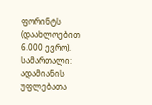ფორინტს (დაახლოებით 6.000 ევრო).
სამართალი: ადამიანის უფლებათა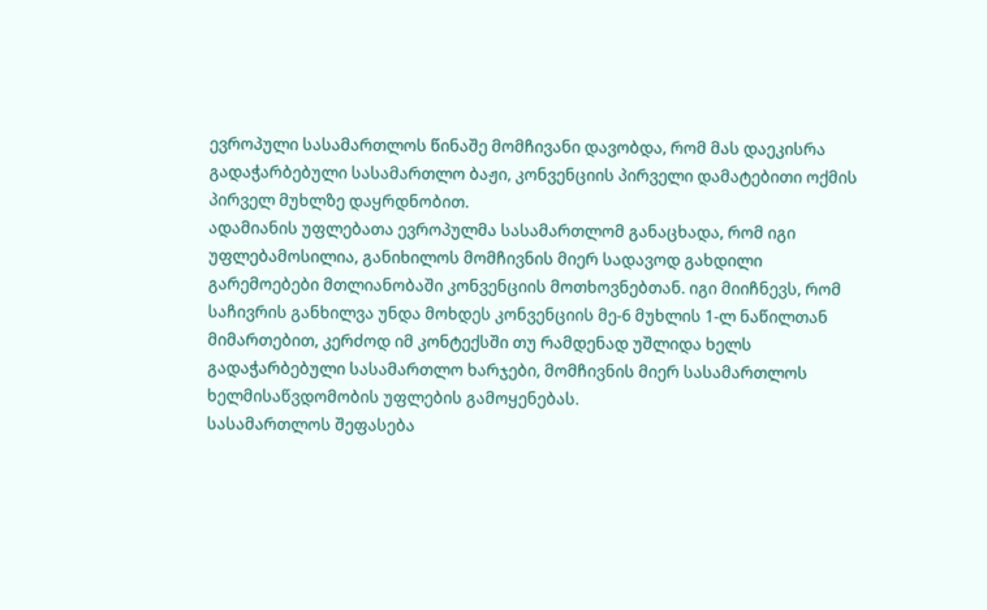ევროპული სასამართლოს წინაშე მომჩივანი დავობდა, რომ მას დაეკისრა გადაჭარბებული სასამართლო ბაჟი, კონვენციის პირველი დამატებითი ოქმის პირველ მუხლზე დაყრდნობით.
ადამიანის უფლებათა ევროპულმა სასამართლომ განაცხადა, რომ იგი უფლებამოსილია, განიხილოს მომჩივნის მიერ სადავოდ გახდილი გარემოებები მთლიანობაში კონვენციის მოთხოვნებთან. იგი მიიჩნევს, რომ საჩივრის განხილვა უნდა მოხდეს კონვენციის მე-6 მუხლის 1-ლ ნაწილთან მიმართებით, კერძოდ იმ კონტექსში თუ რამდენად უშლიდა ხელს გადაჭარბებული სასამართლო ხარჯები, მომჩივნის მიერ სასამართლოს ხელმისაწვდომობის უფლების გამოყენებას.
სასამართლოს შეფასება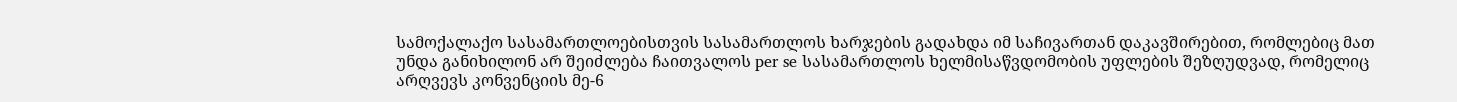სამოქალაქო სასამართლოებისთვის სასამართლოს ხარჯების გადახდა იმ საჩივართან დაკავშირებით, რომლებიც მათ უნდა განიხილონ არ შეიძლება ჩაითვალოს per se სასამართლოს ხელმისაწვდომობის უფლების შეზღუდვად, რომელიც არღვევს კონვენციის მე-6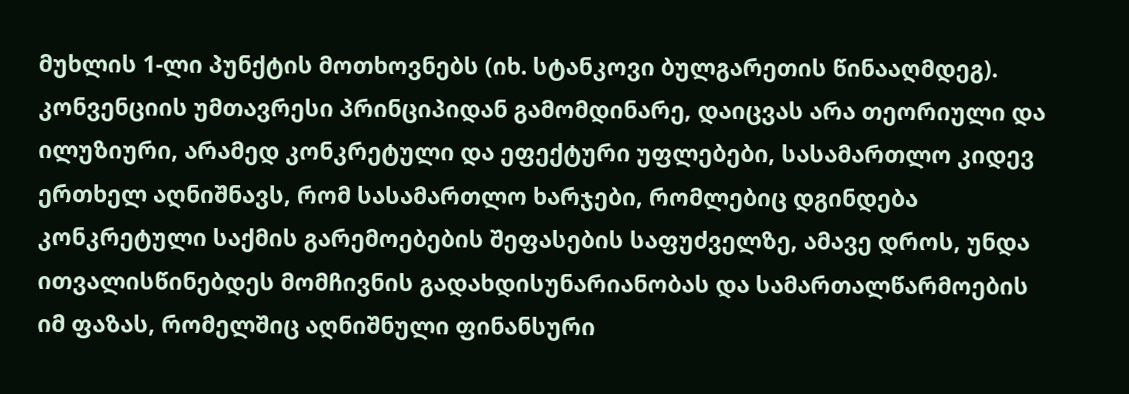მუხლის 1-ლი პუნქტის მოთხოვნებს (იხ. სტანკოვი ბულგარეთის წინააღმდეგ). კონვენციის უმთავრესი პრინციპიდან გამომდინარე, დაიცვას არა თეორიული და ილუზიური, არამედ კონკრეტული და ეფექტური უფლებები, სასამართლო კიდევ ერთხელ აღნიშნავს, რომ სასამართლო ხარჯები, რომლებიც დგინდება კონკრეტული საქმის გარემოებების შეფასების საფუძველზე, ამავე დროს, უნდა ითვალისწინებდეს მომჩივნის გადახდისუნარიანობას და სამართალწარმოების იმ ფაზას, რომელშიც აღნიშნული ფინანსური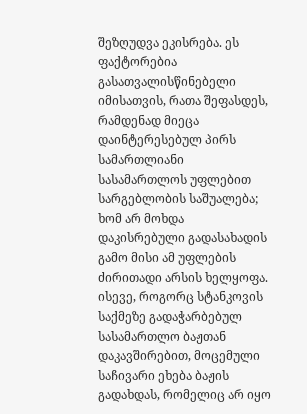შეზღუდვა ეკისრება. ეს ფაქტორებია გასათვალისწინებელი იმისათვის, რათა შეფასდეს, რამდენად მიეცა დაინტერესებულ პირს სამართლიანი სასამართლოს უფლებით სარგებლობის საშუალება; ხომ არ მოხდა დაკისრებული გადასახადის გამო მისი ამ უფლების ძირითადი არსის ხელყოფა.
ისევე, როგორც სტანკოვის საქმეზე გადაჭარბებულ სასამართლო ბაჟთან დაკავშირებით, მოცემული საჩივარი ეხება ბაჟის გადახდას, რომელიც არ იყო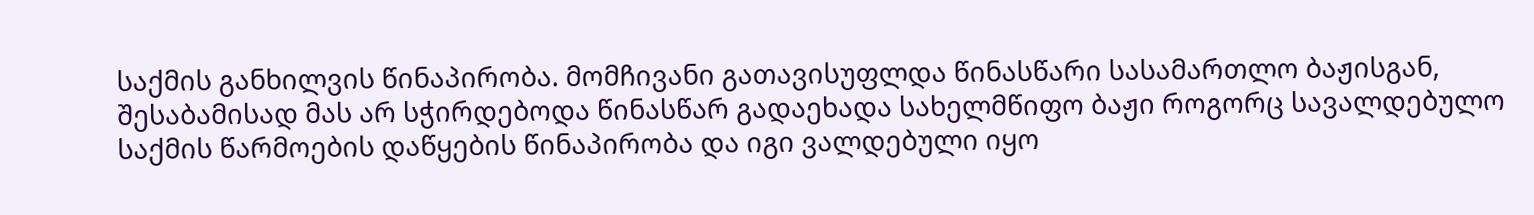საქმის განხილვის წინაპირობა. მომჩივანი გათავისუფლდა წინასწარი სასამართლო ბაჟისგან, შესაბამისად მას არ სჭირდებოდა წინასწარ გადაეხადა სახელმწიფო ბაჟი როგორც სავალდებულო საქმის წარმოების დაწყების წინაპირობა და იგი ვალდებული იყო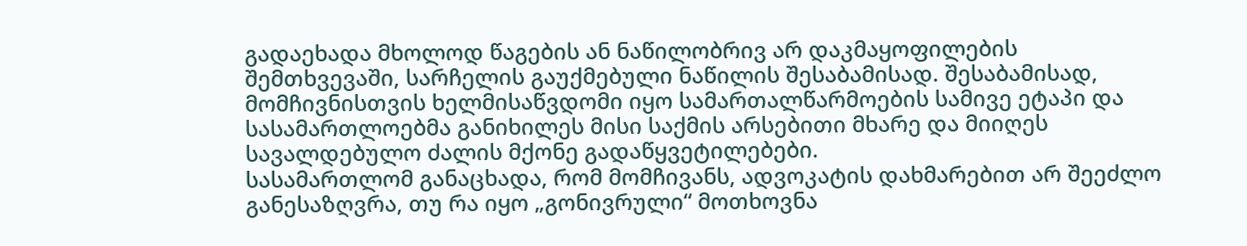გადაეხადა მხოლოდ წაგების ან ნაწილობრივ არ დაკმაყოფილების შემთხვევაში, სარჩელის გაუქმებული ნაწილის შესაბამისად. შესაბამისად, მომჩივნისთვის ხელმისაწვდომი იყო სამართალწარმოების სამივე ეტაპი და სასამართლოებმა განიხილეს მისი საქმის არსებითი მხარე და მიიღეს სავალდებულო ძალის მქონე გადაწყვეტილებები.
სასამართლომ განაცხადა, რომ მომჩივანს, ადვოკატის დახმარებით არ შეეძლო განესაზღვრა, თუ რა იყო „გონივრული“ მოთხოვნა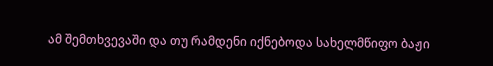ამ შემთხვევაში და თუ რამდენი იქნებოდა სახელმწიფო ბაჟი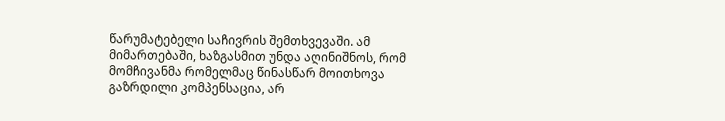წარუმატებელი საჩივრის შემთხვევაში. ამ მიმართებაში, ხაზგასმით უნდა აღინიშნოს, რომ მომჩივანმა რომელმაც წინასწარ მოითხოვა გაზრდილი კომპენსაცია, არ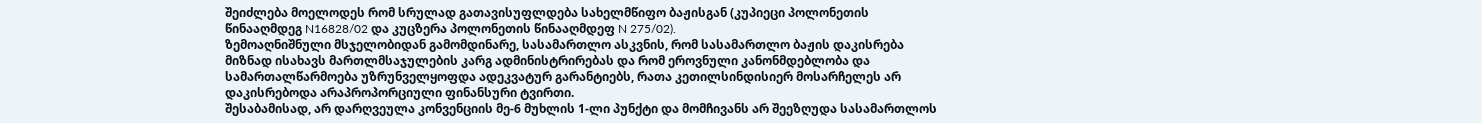შეიძლება მოელოდეს რომ სრულად გათავისუფლდება სახელმწიფო ბაჟისგან (კუპიეცი პოლონეთის წინააღმდეგ N16828/02 და კუცზერა პოლონეთის წინააღმდეფ N 275/02).
ზემოაღნიშნული მსჯელობიდან გამომდინარე, სასამართლო ასკვნის, რომ სასამართლო ბაჟის დაკისრება მიზნად ისახავს მართლმსაჯულების კარგ ადმინისტრირებას და რომ ეროვნული კანონმდებლობა და სამართალწარმოება უზრუნველყოფდა ადეკვატურ გარანტიებს, რათა კეთილსინდისიერ მოსარჩელეს არ დაკისრებოდა არაპროპორციული ფინანსური ტვირთი.
შესაბამისად, არ დარღვეულა კონვენციის მე-6 მუხლის 1-ლი პუნქტი და მომჩივანს არ შეეზღუდა სასამართლოს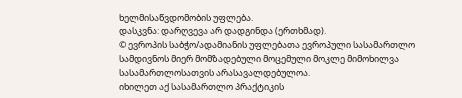ხელმისაწვდომობის უფლება.
დასკვნა: დარღვევა არ დადგინდა (ერთხმად).
© ევროპის საბჭო/ადამიანის უფლებათა ევროპული სასამართლო სამდივნოს მიერ მომზადებული მოცემული მოკლე მიმოხილვა სასამართლოსათვის არასავალდებულოა.
იხილეთ აქ სასამართლო პრაქტიკის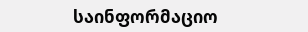საინფორმაციო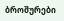ბროშურები